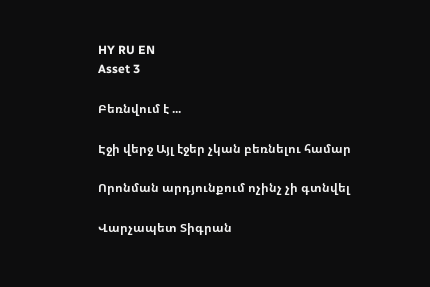HY RU EN
Asset 3

Բեռնվում է ...

Էջի վերջ Այլ էջեր չկան բեռնելու համար

Որոնման արդյունքում ոչինչ չի գտնվել

Վարչապետ Տիգրան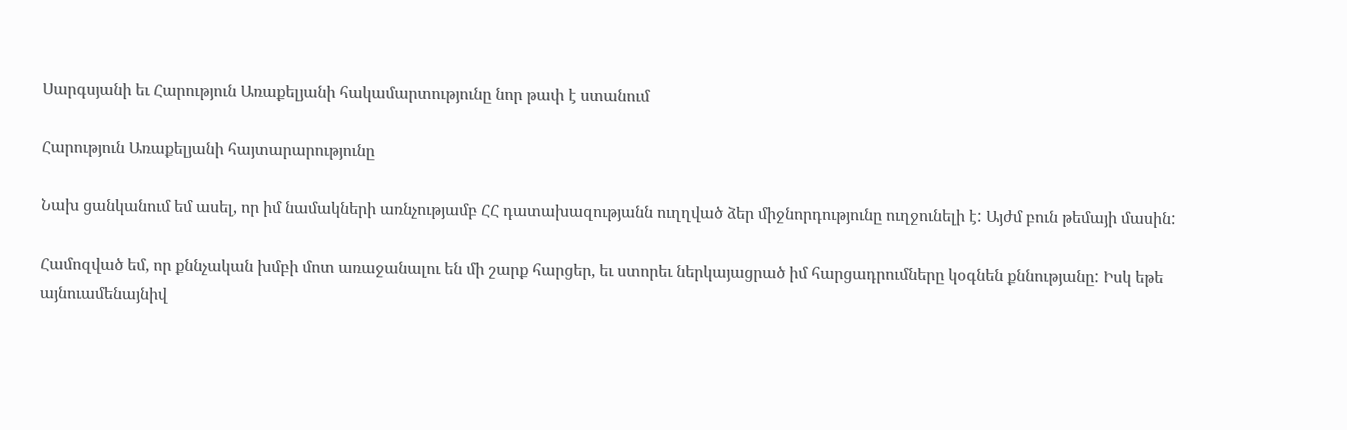Սարգսյանի եւ Հարություն Առաքելյանի հակամարտությունը նոր թափ է ստանում

Հարություն Առաքելյանի հայտարարությունը

Նախ ցանկանում եմ ասել, որ իմ նամակների առնչությամբ ՀՀ դատախազությանն ուղղված ձեր միջնորդությունը ուղջունելի է: Այժմ բուն թեմայի մասին:

Համոզված եմ, որ քննչական խմբի մոտ առաջանալու են մի շարք հարցեր, եւ ստորեւ ներկայացրած իմ հարցադրումները կօգնեն քննությանը: Իսկ եթե այնուամենայնիվ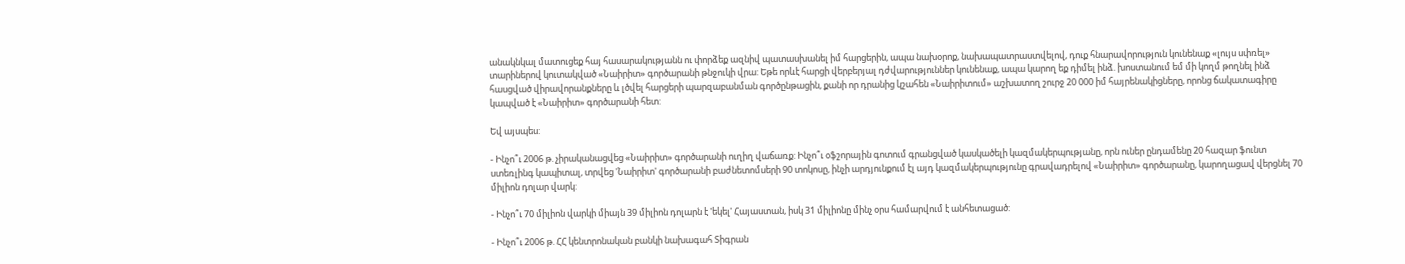անակնկալ մատուցեք հայ հասարակությանն ու փորձեք ազնիվ պատասխանել իմ հարցերին, ապա նախօրոք, նախապատրաստվելով, դուք հնարավորություն կունենաք «լույս սփռել» տարիներով կուտակված «Նաիրիտ» գործարանի թնջուկի վրա: Եթե որևէ հարցի վերբերյալ դժվարություններ կունենաք, ապա կարող եք դիմել ինձ. խոստանում եմ մի կողմ թողնել ինձ հասցված վիրավորանքները և լծվել հարցերի պարզաբանման գործընթացին, քանի որ դրանից կշահեն «Նաիրիտում» աշխատող շուրջ 20 000 իմ հայրենակիցները, որոնց ճակատագիրը կապված է «Նաիրիտ» գործարանի հետ:

Եվ այսպես:

- Ինչո՞ւ 2006 թ. չիրականացվեց «Նաիրիտ» գործարանի ուղիղ վաճառք: Ինչո՞ւ օֆշորային գոտում գրանցված կասկածելի կազմակերպությանը, որն ուներ ընդամենը 20 հազար ֆունտ ստեռլինգ կապիտալ, տրվեց 'Նաիրիտ' գործարանի բաժնետոմսերի 90 տոկոսը, ինչի արդյունքում էլ այդ կազմակերպությունը գրավադրելով «Նաիրիտ» գործարանը, կարողացավ վերցնել 70 միլիոն դոլար վարկ:

- Ինչո՞ւ 70 միլիոն վարկի միայն 39 միլիոն դոլարն է 'եկել' Հայաստան, իսկ 31 միլիոնը մինչ օրս համարվում է անհետացած:

- Ինչո՞ւ 2006 թ. ՀՀ կենտրոնական բանկի նախագահ Տիգրան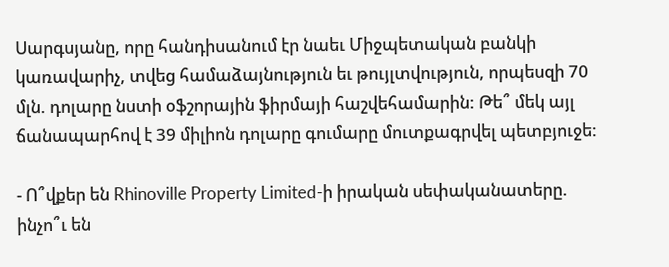Սարգսյանը, որը հանդիսանում էր նաեւ Միջպետական բանկի կառավարիչ, տվեց համաձայնություն եւ թույլտվություն, որպեսզի 70 մլն. դոլարը նստի օֆշորային ֆիրմայի հաշվեհամարին: Թե՞ մեկ այլ ճանապարհով է 39 միլիոն դոլարը գումարը մուտքագրվել պետբյուջե:

- Ո՞վքեր են Rhinoville Property Limited-ի իրական սեփականատերը. ինչո՞ւ են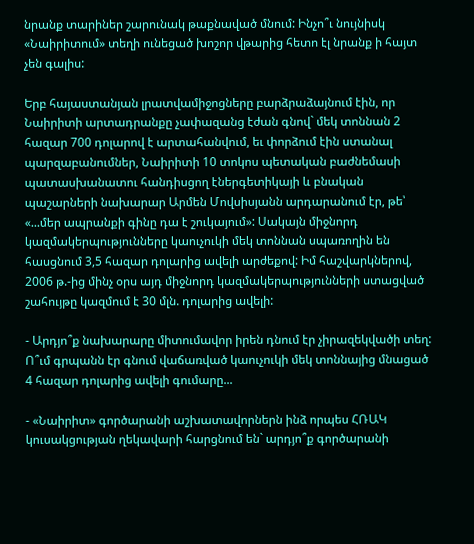նրանք տարիներ շարունակ թաքնաված մնում: Ինչո՞ւ նույնիսկ «Նաիրիտում» տեղի ունեցած խոշոր վթարից հետո էլ նրանք ի հայտ չեն գալիս:

Երբ հայաստանյան լրատվամիջոցները բարձրաձայնում էին, որ Նաիրիտի արտադրանքը չափազանց էժան գնով` մեկ տոննան 2 հազար 700 դոլարով է արտահանվում, եւ փորձում էին ստանալ պարզաբանումներ, Նաիրիտի 10 տոկոս պետական բաժնեմասի պատասխանատու հանդիսցող էներգետիկայի և բնական պաշարների նախարար Արմեն Մովսիսյանն արդարանում էր, թե՝ «...մեր ապրանքի գինը դա է շուկայում»: Սակայն միջնորդ կազմակերպությունները կաուչուկի մեկ տոննան սպառողին են հասցնում 3,5 հազար դոլարից ավելի արժեքով: Իմ հաշվարկներով, 2006 թ.-ից մինչ օրս այդ միջնորդ կազմակերպությունների ստացված շահույթը կազմում է 30 մլն. դոլարից ավելի:

- Արդյո՞ք նախարարը միտումավոր իրեն դնում էր չիրազեկվածի տեղ: Ո՞ւմ գրպանն էր գնում վաճառված կաուչուկի մեկ տոննայից մնացած 4 հազար դոլարից ավելի գումարը...

- «Նաիրիտ» գործարանի աշխատավորներն ինձ որպես ՀՌԱԿ կուսակցության ղեկավարի հարցնում են` արդյո՞ք գործարանի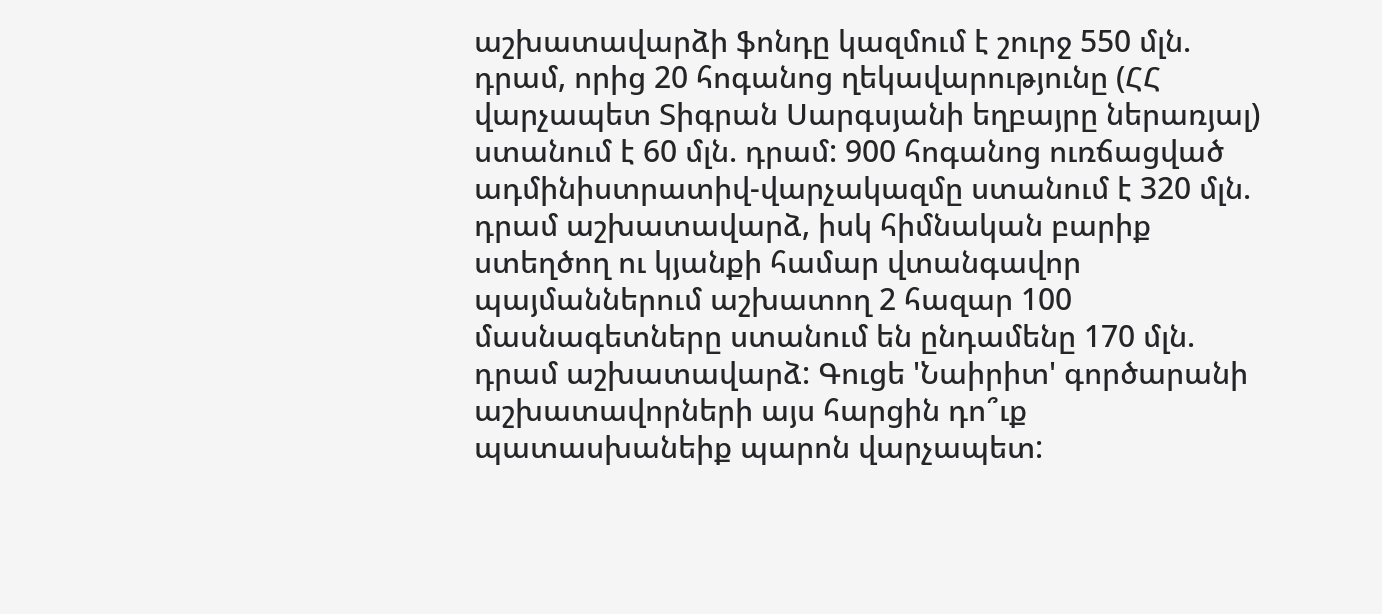աշխատավարձի ֆոնդը կազմում է շուրջ 550 մլն. դրամ, որից 20 հոգանոց ղեկավարությունը (ՀՀ վարչապետ Տիգրան Սարգսյանի եղբայրը ներառյալ) ստանում է 60 մլն. դրամ: 900 հոգանոց ուռճացված ադմինիստրատիվ-վարչակազմը ստանում է 320 մլն. դրամ աշխատավարձ, իսկ հիմնական բարիք ստեղծող ու կյանքի համար վտանգավոր պայմաններում աշխատող 2 հազար 100 մասնագետները ստանում են ընդամենը 170 մլն. դրամ աշխատավարձ: Գուցե 'Նաիրիտ' գործարանի աշխատավորների այս հարցին դո՞ւք պատասխանեիք պարոն վարչապետ: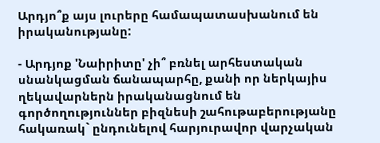Արդյո՞ք այս լուրերը համապատասխանում են իրականությանը:

- Արդյոք 'Նաիրիտը' չի՞ բռնել արհեստական սնանկացման ճանապարհը, քանի որ ներկայիս ղեկավարներն իրականացնում են գործողություններ բիզնեսի շահութաբերությանը հակառակ` ընդունելով հարյուրավոր վարչական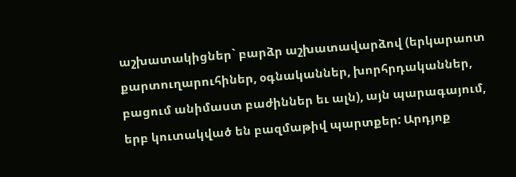աշխատակիցներ` բարձր աշխատավարձով (երկարաոտ քարտուղարուհիներ, օգնականներ, խորհրդականներ, բացում անիմաստ բաժիններ եւ ալն), այն պարագայում, երբ կուտակված են բազմաթիվ պարտքեր: Արդյոք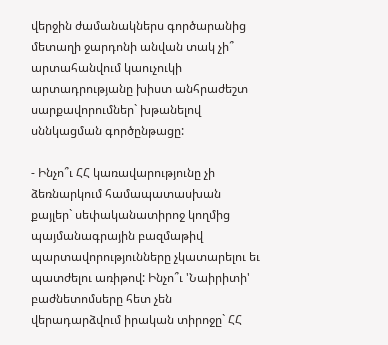վերջին ժամանակներս գործարանից մետաղի ջարդոնի անվան տակ չի՞ արտահանվում կաուչուկի արտադրությանը խիստ անհրաժեշտ սարքավորումներ` խթանելով սննկացման գործընթացը:

- Ինչո՞ւ ՀՀ կառավարությունը չի ձեռնարկում համապատասխան քայլեր` սեփականատիրոջ կողմից պայմանագրային բազմաթիվ պարտավորությունները չկատարելու եւ պատժելու առիթով: Ինչո՞ւ 'Նաիրիտի' բաժնետոմսերը հետ չեն վերադարձվում իրական տիրոջը` ՀՀ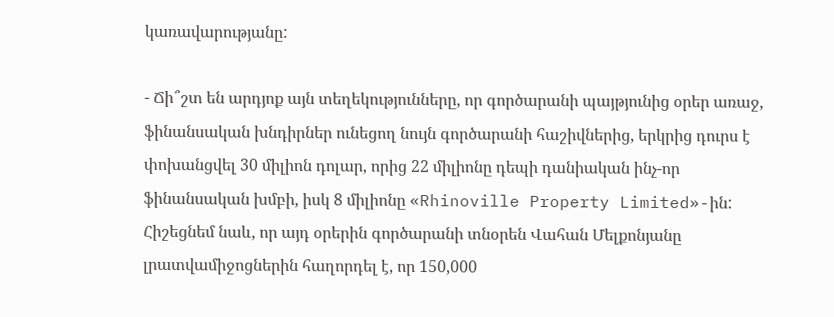կառավարությանը:

- Ճի՞շտ են արդյոք այն տեղեկությունները, որ գործարանի պայթյունից օրեր առաջ, ֆինանսական խնդիրներ ունեցող նույն գործարանի հաշիվներից, երկրից դուրս է փոխանցվել 30 միլիոն դոլար, որից 22 միլիոնը դեպի դանիական ինչ-որ ֆինանսական խմբի, իսկ 8 միլիոնը «Rhinoville Property Limited»-ին: Հիշեցնեմ նաև, որ այդ օրերին գործարանի տնօրեն Վահան Մելքոնյանը լրատվամիջոցներին հաղորդել է, որ 150,000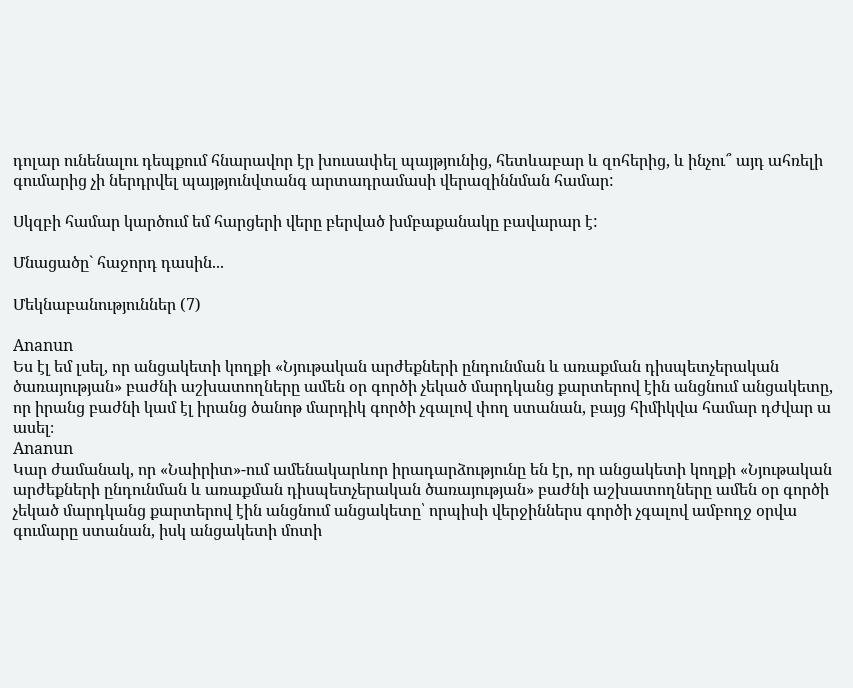դոլար ունենալու դեպքում հնարավոր էր խուսափել պայթյունից, հետևաբար և զոհերից, և ինչու՞ այդ ահռելի գումարից չի ներդրվել պայթյունվտանգ արտադրամասի վերազիննման համար:

Սկզբի համար կարծում եմ հարցերի վերը բերված խմբաքանակը բավարար է:

Մնացածը` հաջորդ դասին...

Մեկնաբանություններ (7)

Ananun
Ես էլ եմ լսել, որ անցակետի կողքի «Նյութական արժեքների ընդունման և առաքման դիսպետչերական ծառայության» բաժնի աշխատողները ամեն օր գործի չեկած մարդկանց քարտերով էին անցնում անցակետը, որ իրանց բաժնի կամ էլ իրանց ծանոթ մարդիկ գործի չգալով փող ստանան, բայց հիմիկվա համար դժվար ա ասել։
Ananun
Կար ժամանակ, որ «Նաիրիտ»-ում ամենակարևոր իրադարձությունը են էր, որ անցակետի կողքի «Նյութական արժեքների ընդունման և առաքման դիսպետչերական ծառայության» բաժնի աշխատողները ամեն օր գործի չեկած մարդկանց քարտերով էին անցնում անցակետը՝ որպիսի վերջիններս գործի չգալով ամբողջ օրվա գումարը ստանան, իսկ անցակետի մոտի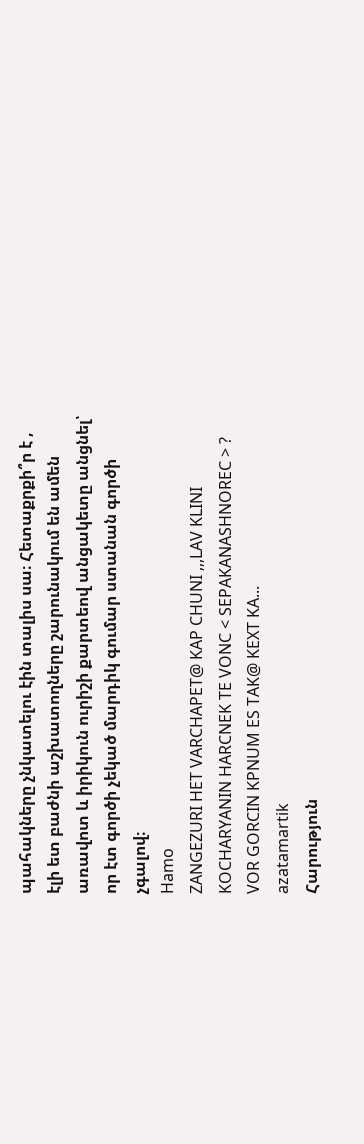պահակները չնկատելու էին տալիս սա։ Հետաքրքի՞ր է , էլի ետ բաժնի աշխատողները շարունակում են ամեն առավոտ և իրիկուն ուրիշի քարտեով անցակետը անցնել՝ որ էտ գործի չեկած մարդիկ գումար ստանան գործի չգալով։
Hamo
ZANGEZURI HET VARCHAPET@ KAP CHUNI ,,,LAV KLINI KOCHARYANIN HARCNEK TE VONC < SEPAKANASHNOREC > ? VOR GORCIN KPNUM ES TAK@ KEXT KA...
azatamartik
Հարություն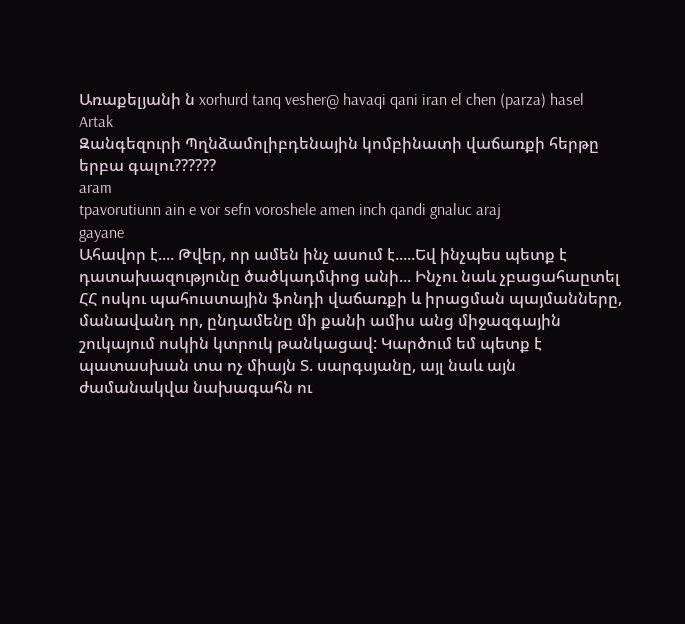Առաքելյանի ն xorhurd tanq vesher@ havaqi qani iran el chen (parza) hasel
Artak
Զանգեզուրի Պղնձամոլիբդենային կոմբինատի վաճառքի հերթը երբա գալու??????
aram
tpavorutiunn ain e vor sefn voroshele amen inch qandi gnaluc araj
gayane
Ահավոր է.... Թվեր, որ ամեն ինչ ասում է.....Եվ ինչպես պետք է դատախազությունը ծածկադմփոց անի... Ինչու նաև չբացահաըտել ՀՀ ոսկու պահուստային ֆոնդի վաճառքի և իրացման պայմանները, մանավանդ որ, ընդամենը մի քանի ամիս անց միջազգային շուկայում ոսկին կտրուկ թանկացավ: Կարծում եմ պետք է պատասխան տա ոչ միայն Տ. սարգսյանը, այլ նաև այն ժամանակվա նախագահն ու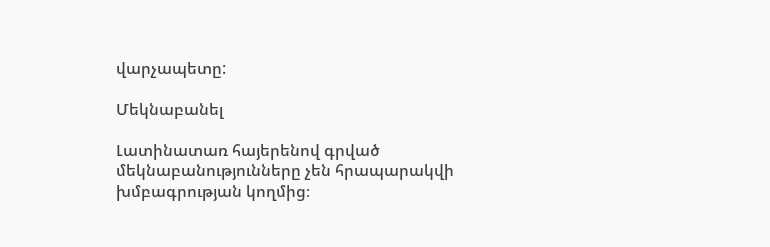վարչապետը:

Մեկնաբանել

Լատինատառ հայերենով գրված մեկնաբանությունները չեն հրապարակվի խմբագրության կողմից։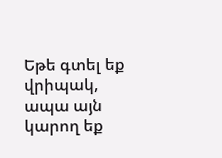Եթե գտել եք վրիպակ, ապա այն կարող եք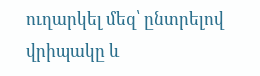ուղարկել մեզ՝ ընտրելով վրիպակը և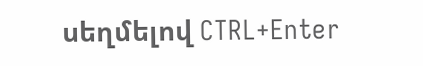սեղմելով CTRL+Enter